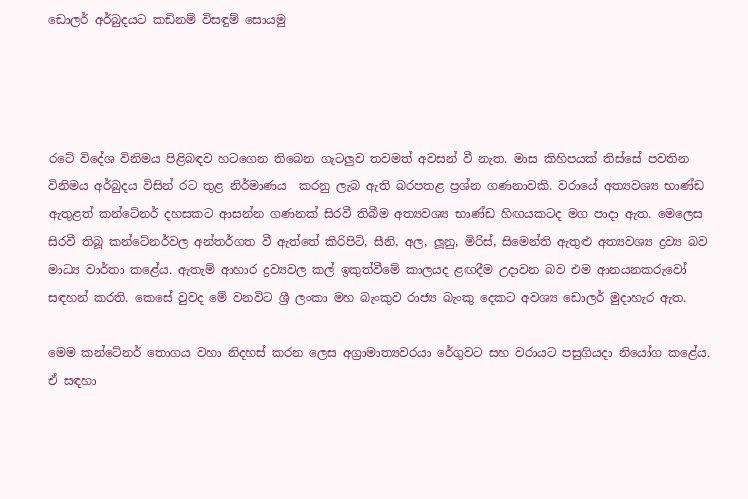ඩොලර් අර්බුදයට කඩිනම් විසඳුම් සොයමු




රටේ විදේශ විනිමය පිළිබඳව හටගෙන තිබෙන ගැටලු‍ව තවමත් අවසන් වී නැත. මාස කිහිපයක් තිස්සේ පවතින විනිමය අර්බුදය විසින් රට තුළ නිර්මාණය  කරනු ලැබ ඇති බරපතළ ප්‍රශ්න ගණනාවකි. වරායේ අත්‍යවශ්‍ය භාණ්ඩ ඇතුළත් කන්ටේනර් දහසකට ආසන්න ගණනක් සිරවී තිබීම අත්‍යවශ්‍ය භාණ්ඩ හිඟයකටද මග පාදා ඇත. මෙලෙස සිරවී තිබූ කන්ටේනර්වල අන්තර්ගත වී ඇත්තේ කිරිපිටි, සීනි, අල, ලූනු, මිරිස්, සිමෙන්ති ඇතුළු අත්‍යවශ්‍ය ද්‍රව්‍ය බව මාධ්‍ය වාර්තා කළේය. ඇතැම් ආහාර ද්‍රව්‍යවල කල් ඉකුත්වීමේ කාලයද ළඟදීම උදාවන බව එම ආනයනකරුවෝ සඳහන් කරති. කෙසේ වුවද මේ වනවිට ශ්‍රී ලංකා මහ බැංකුව රාජ්‍ය බැංකු දෙකට අවශ්‍ය ඩොලර් මුදාහැර ඇත.

මෙම කන්ටේනර් තොගය වහා නිදහස් කරන ලෙස අග්‍රාමාත්‍යවරයා රේගුවට සහ වරායට පසුගියදා නියෝග කළේය. ඒ සඳහා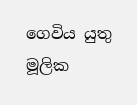ගෙවිය යුතු මූලික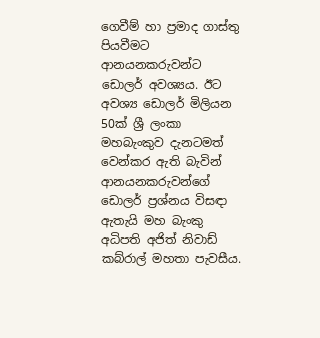ගෙවීම් හා ප්‍රමාද ගාස්තු පියවීමට ආනයනකරුවන්ට ඩොලර් අවශ්‍යය. ඊට අවශ්‍ය ඩොලර් මිලියන 50ක් ශ්‍රී ලංකා මහබැංකුව දැනටමත් වෙන්කර ඇති බැවින් ආනයනකරුවන්ගේ ඩොලර් ප්‍රශ්නය විසඳා ඇතැයි මහ බැංකු අධිපති අජිත් නිවාඩ් කබ්රාල් මහතා පැවසීය.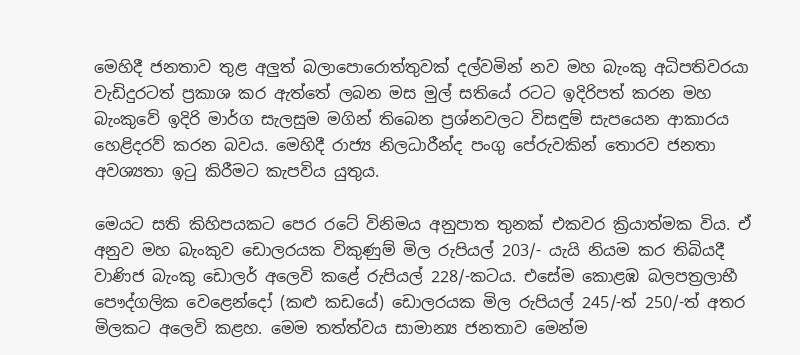මෙහිදී ජනතාව තුළ අලු‍ත් බලාපොරොත්තුවක් දල්වමින් නව මහ බැංකු අධිපතිවරයා වැඩිදුරටත් ප්‍රකාශ කර ඇත්තේ ලබන මස මුල් සතියේ රටට ඉදිරිපත් කරන මහ බැංකුවේ ඉදිරි මාර්ග සැලසුම මගින් තිබෙන ප්‍රශ්නවලට විසඳුම් සැපයෙන ආකාරය හෙළිදරව් කරන බවය. මෙහිදී රාජ්‍ය නිලධාරීන්ද පංගු පේරුවකින් තොරව ජනතා අවශ්‍යතා ඉටු කිරීමට කැපවිය යුතුය.

මෙයට සති කිහිපයකට පෙර රටේ විනිමය අනුපාත තුනක් එකවර ක්‍රියාත්මක විය. ඒ අනුව මහ බැංකුව ඩොලරයක විකුණුම් මිල රුපියල් 203/- යැයි නියම කර තිබියදී වාණිජ බැංකු ඩොලර් අලෙවි කළේ රුපියල් 228/-කටය. එසේම කොළඹ බලපත්‍රලාභී පෞද්ගලික වෙළෙන්දෝ (කළු කඩයේ) ඩොලරයක මිල රුපියල් 245/-ත් 250/-ත් අතර මිලකට අලෙවි කළහ. මෙම තත්ත්වය සාමාන්‍ය ජනතාව මෙන්ම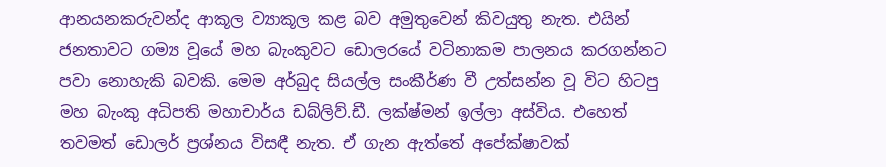ආනයනකරුවන්ද ආකූල ව්‍යාකූල කළ බව අමුතුවෙන් කිවයුතු නැත. එයින් ජනතාවට ගම්‍ය වූයේ මහ බැංකුවට ඩොලරයේ වටිනාකම පාලනය කරගන්නට පවා නොහැකි බවකි. මෙම අර්බුද සියල්ල සංකීර්ණ වී උත්සන්න වූ විට හිටපු මහ බැංකු අධිපති මහාචාර්ය ඩබ්ලිව්.ඩී. ලක්ෂ්මන් ඉල්ලා අස්විය. එහෙත් තවමත් ඩොලර් ප්‍රශ්නය විසඳී නැත. ඒ ගැන ඇත්තේ අපේක්ෂාවක්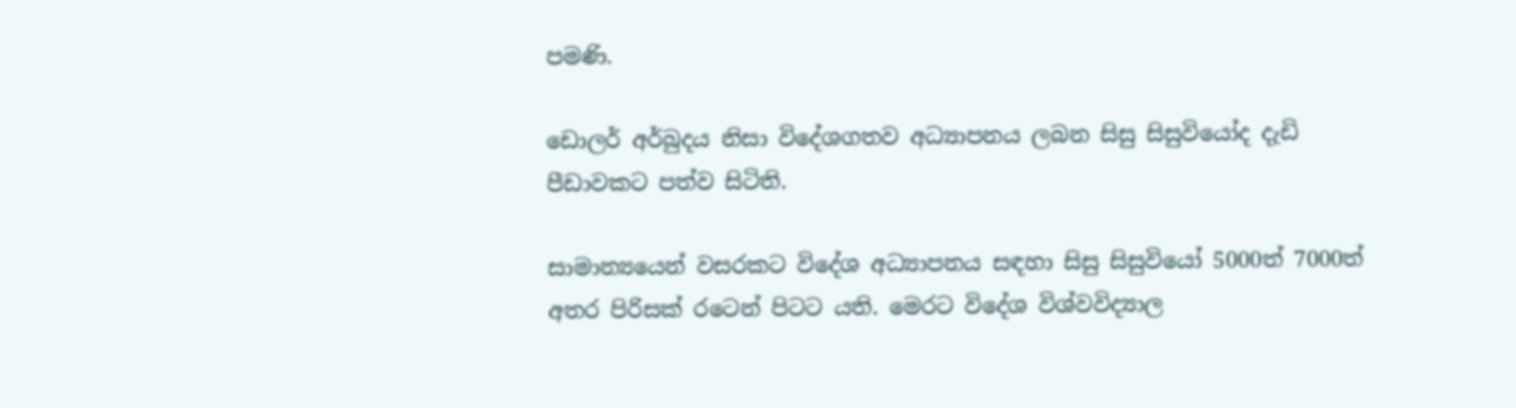පමණි.

ඩොලර් අර්බුදය නිසා විදේශගතව අධ්‍යාපනය ලබන සිසු සිසුවියෝද දැඩි පීඩාවකට පත්ව සිටිති.

සාමාන්‍යයෙන් වසරකට විදේශ අධ්‍යාපනය සඳහා සිසු සිසුවියෝ 5000ත් 7000ත් අතර පිරිසක් රටෙන් පිටට යති. මෙරට විදේශ විශ්වවිද්‍යාල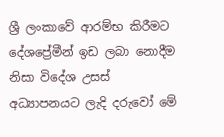ශ්‍රී ලංකාවේ ආරම්භ කිරීමට දේශප්‍රේමීන් ඉඩ ලබා නොදීම නිසා විදේශ උසස් අධ්‍යාපනයට ලැදි දරුවෝ මේ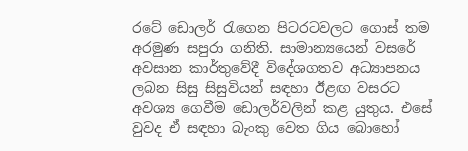රටේ ඩොලර් රැගෙන පිටරටවලට ගොස් තම අරමුණ සපුරා ගනිති. සාමාන්‍යයෙන් වසරේ අවසාන කාර්තුවේදී විදේශගතව අධ්‍යාපනය ලබන සිසු සිසුවියන් සඳහා ඊළඟ වසරට අවශ්‍ය ගෙවීම ඩොලර්වලින් කළ යුතුය. එසේ වුවද ඒ සඳහා බැංකු වෙත ගිය බොහෝ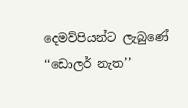දෙමව්පියන්ට ලැබුණේ ‘‘ඩොලර් නැත’’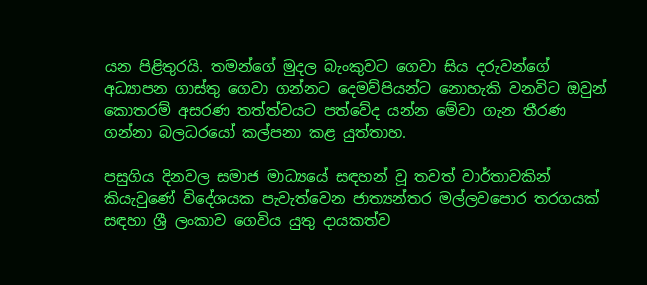යන පිළිතුරයි. තමන්ගේ මුදල බැංකුවට ගෙවා සිය දරුවන්ගේ අධ්‍යාපන ගාස්තු ගෙවා ගන්නට දෙමව්පියන්ට නොහැකි වනවිට ඔවුන් කොතරම් අසරණ තත්ත්වයට පත්වේද යන්න මේවා ගැන තීරණ ගන්නා බලධරයෝ කල්පනා කළ යුත්තාහ.

පසුගිය දිනවල සමාජ මාධ්‍යයේ සඳහන් වූ තවත් වාර්තාවකින් කියැවුණේ විදේශයක පැවැත්වෙන ජාත්‍යන්තර මල්ලවපොර තරගයක් සඳහා ශ්‍රී ලංකාව ගෙවිය යුතු දායකත්ව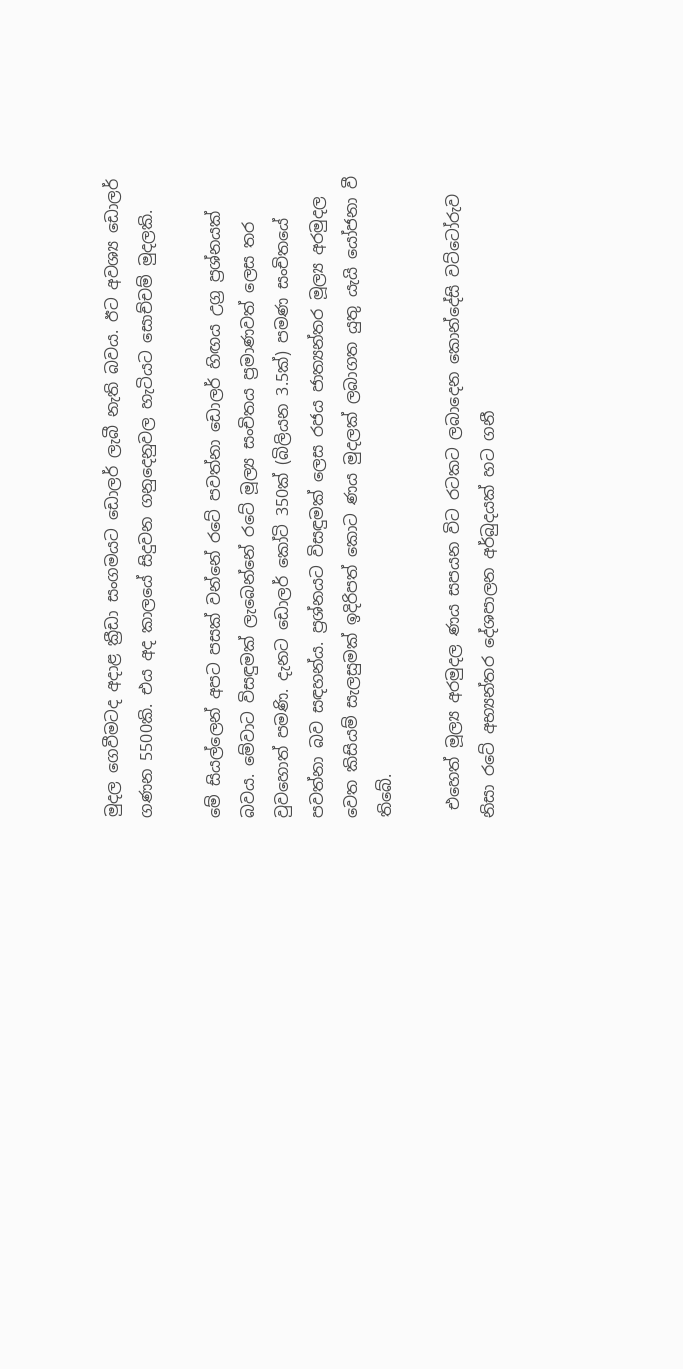මුදල ගෙවීමටද අදාළ ක්‍රීඩා සංගමයට ඩොලර් ලැබී නැති බවය. ඊට අවශ්‍ය ඩොලර් ගණන 5500කි. එය අද කාලයේ සිදුවන ගනුදෙනුවල හැටියට සොච්චම් මුදලකි.

මේ සියල්ලෙන් අපට පසක් වන්නේ රටේ පවත්නා ඩොලර් හිඟය උග්‍ර ප්‍රශ්නයක් බවය. මේවාට විසඳුමක් ලැබෙන්නේ රටේ මූල්‍ය සංචිතය ප්‍රමාණවත් ලෙස තර වුවහොත් පමණි. දැනට ඩොලර් කෝටි 350ක් (බිලියන 3.5ක්) පමණ සංචිතයේ පවත්නා බව සඳහන්ය. ප්‍රශ්නයට විසඳුමක් ලෙස රජය ජාත්‍යන්තර මූල්‍ය අරමුදල වෙත කිසියම් සැලසුමක් ඉදිරිපත් කොට ණය මුදලක් ලබාගත යුතු යැයි යෝජනා වී තිබේ.

 එහෙත් මූල්‍ය අරමුදල ණය සපයන විට රටකට ලබාදෙන කොන්දේසි වට්ටෝරුව නිසා රටේ අභ්‍යන්තර දේශපාලන අර්බුදයක් හට ගනී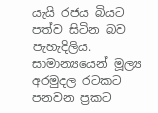යැයි රජය බියට පත්ව සිටින බව පැහැදිලිය. සාමාන්‍යයෙන් මූල්‍ය අරමුදල රටකට පනවන ප්‍රකට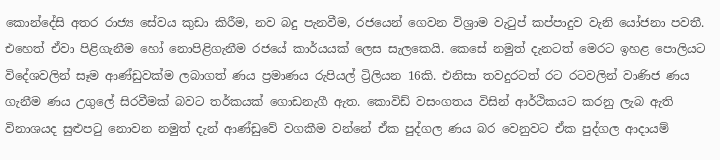කොන්දේසි අතර රාජ්‍ය සේවය කුඩා කිරීම, නව බදු පැනවීම, රජයෙන් ගෙවන විශ්‍රාම වැටුප් කප්පාදුව වැනි යෝජනා පවතී. එහෙත් ඒවා පිළිගැනීම හෝ නොපිළිගැනීම රජයේ කාර්යයක් ලෙස සැලකෙයි. කෙසේ නමුත් දැනටත් මෙරට ඉහළ පොලියට විදේශවලින් සෑම ආණ්ඩුවක්ම ලබාගත් ණය ප්‍රමාණය රුපියල් ට්‍රිලියන 16කි. එනිසා තවදුරටත් රට රටවලින් වාණිජ ණය ගැනීම ණය උගුලේ සිරවීමක් බවට තර්කයක් ගොඩනැගී ඇත. කොවිඩ් වසංගතය විසින් ආර්ථිකයට කරනු ලැබ ඇති විනාශයද සුළුපටු නොවන නමුත් දැන් ආණ්ඩුවේ වගකීම වන්නේ ඒක පුද්ගල ණය බර වෙනුවට ඒක පුද්ගල ආදායම්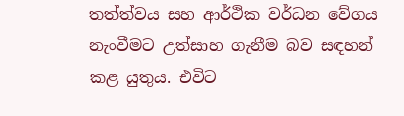තත්ත්වය සහ ආර්ථික වර්ධන වේගය නැංවීමට උත්සාහ ගැනීම බව සඳහන් කළ යුතුය. එවිට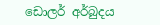ඩොලර් අර්බුදය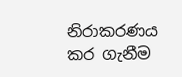නිරාකරණය කර ගැනීම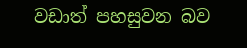වඩාත් පහසුවන බව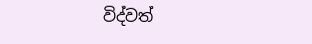විද්වත්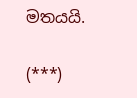මතයයි.

(***)